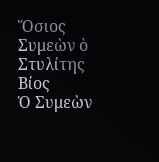Ὅσιος Συμεὼν ὁ Στυλίτης
Βίος
Ὁ Συμεὼν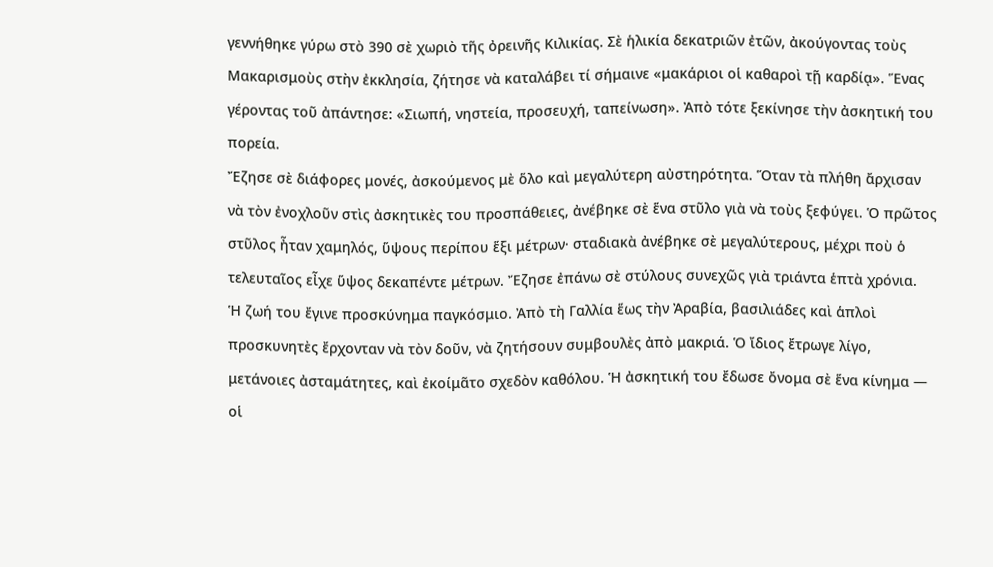γεννήθηκε γύρω στὸ 390 σὲ χωριὸ τῆς ὀρεινῆς Κιλικίας. Σὲ ἡλικία δεκατριῶν ἐτῶν, ἀκούγοντας τοὺς Μακαρισμοὺς στὴν ἐκκλησία, ζήτησε νὰ καταλάβει τί σήμαινε «μακάριοι οἱ καθαροὶ τῇ καρδίᾳ». Ἕνας γέροντας τοῦ ἀπάντησε: «Σιωπή, νηστεία, προσευχή, ταπείνωση». Ἀπὸ τότε ξεκίνησε τὴν ἀσκητική του πορεία.
Ἔζησε σὲ διάφορες μονές, ἀσκούμενος μὲ ὅλο καὶ μεγαλύτερη αὐστηρότητα. Ὅταν τὰ πλήθη ἄρχισαν νὰ τὸν ἐνοχλοῦν στὶς ἀσκητικὲς του προσπάθειες, ἀνέβηκε σὲ ἕνα στῦλο γιὰ νὰ τοὺς ξεφύγει. Ὁ πρῶτος στῦλος ἦταν χαμηλός, ὕψους περίπου ἕξι μέτρων· σταδιακὰ ἀνέβηκε σὲ μεγαλύτερους, μέχρι ποὺ ὁ τελευταῖος εἶχε ὕψος δεκαπέντε μέτρων. Ἔζησε ἐπάνω σὲ στύλους συνεχῶς γιὰ τριάντα ἑπτὰ χρόνια.
Ἡ ζωή του ἔγινε προσκύνημα παγκόσμιο. Ἀπὸ τὴ Γαλλία ἕως τὴν Ἀραβία, βασιλιάδες καὶ ἁπλοὶ προσκυνητὲς ἔρχονταν νὰ τὸν δοῦν, νὰ ζητήσουν συμβουλὲς ἀπὸ μακριά. Ὁ ἴδιος ἔτρωγε λίγο, μετάνοιες ἀσταμάτητες, καὶ ἐκοίμᾶτο σχεδὸν καθόλου. Ἡ ἀσκητική του ἔδωσε ὄνομα σὲ ἕνα κίνημα — οἱ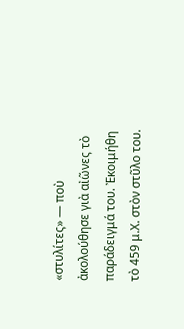«στυλίτες» — ποὺ ἀκολούθησε γιὰ αἰῶνες τὸ παράδειγμά του. Ἐκοιμήθη τὸ 459 μ.Χ. στὸν στῦλο του.